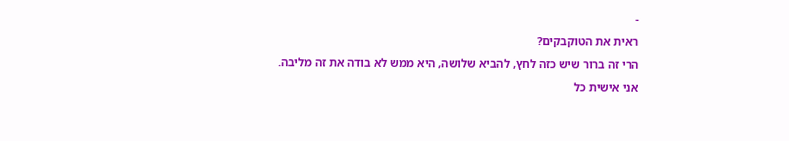-
ראית את הטוקבקים?
הרי זה ברור שיש כזה לחץ, להביא שלושה, היא ממש לא בודה את זה מליבה.
אני אישית כל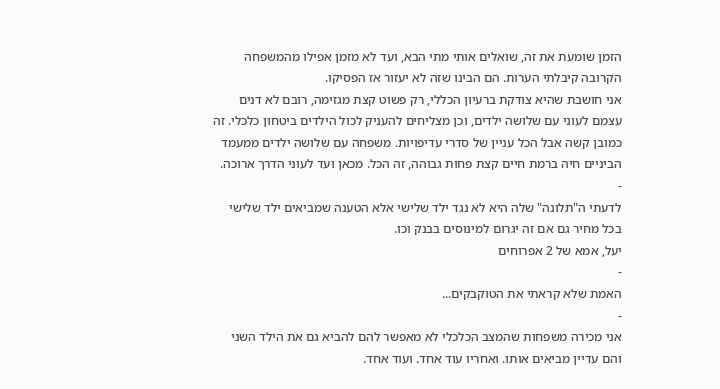הזמן שומעת את זה, שואלים אותי מתי הבא, ועד לא מזמן אפילו מהמשפחה הקרובה קיבלתי הערות. הם הבינו שזה לא יעזור אז הפסיקו.
אני חושבת שהיא צודקת ברעיון הכללי, רק פשוט קצת מגזימה, רובם לא דנים עצמם לעוני עם שלושה ילדים, וכן מצליחים להעניק לכול הילדים ביטחון כלכלי. זה כמובן קשה אבל הכל עניין של סדרי עדיפויות. משפחה עם שלושה ילדים ממעמד הביניים חיה ברמת חיים קצת פחות גבוהה, זה הכל. מכאן ועד לעוני הדרך ארוכה.
-
לדעתי ה"תלונה" שלה היא לא נגד ילד שלישי אלא הטענה שמביאים ילד שלישי בכל מחיר גם אם זה יגרום למינוסים בבנק וכו.
יעל, אמא של 2 אפרוחים
-
האמת שלא קראתי את הטוקבקים...
-
אני מכירה משפחות שהמצב הכלכלי לא מאפשר להם להביא גם את הילד השני והם עדיין מביאים אותו. ואחריו עוד אחד. ועוד אחד.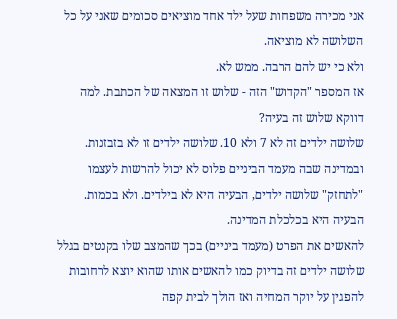אני מכירה משפחות שעל ילד אחד מוציאים סכומים שאני על כל השלושה לא מוציאה.
ולא כי יש להם הרבה. ממש לא.
אז המספר "הקדוש" הזה - שלוש זו המצאה של הכתבת. למה דווקא שלוש זה בעיה?
שלושה ילדים זה לא 7 ולא 10. שלושה ילדים זו לא בזבזנות.
ובמדינה שבה מעמד הביניים פלוס לא יכול להרשות לעצמו "לתחזק" שלושה ילדים, הבעיה היא לא בילדים. ולא בכמות. הבעיה היא בכלכלת המדינה.
להאשים את הפרט (מעמד ביניים) בכך שהמצב שלו בקנטים בגלל שלושה ילדים זה בדיוק כמו להאשים אותו שהוא יוצא לרחובות להפגין על יוקר המחיה ואז הולך לבית קפה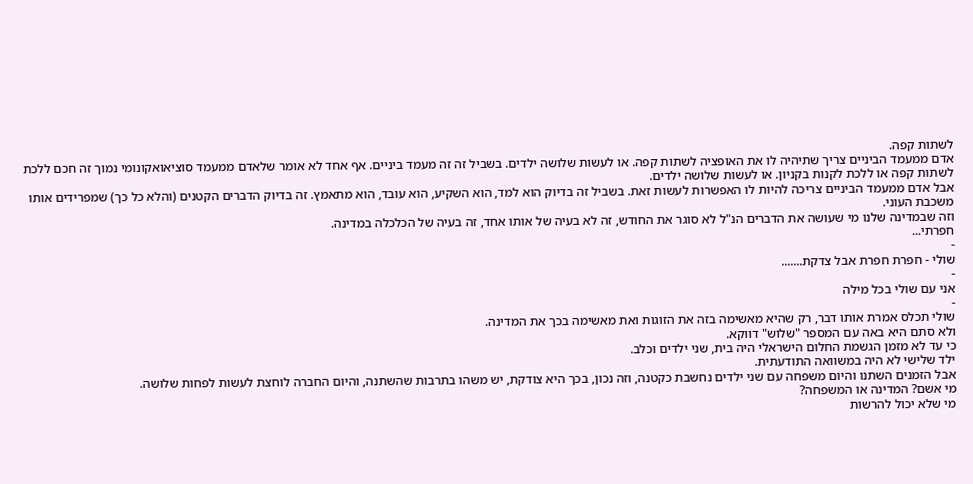לשתות קפה.
אדם ממעמד הביניים צריך שתיהיה לו את האופציה לשתות קפה. או לעשות שלושה ילדים. בשביל זה זה מעמד ביניים. אף אחד לא אומר שלאדם ממעמד סוציאואקונומי נמוך זה חכם ללכת לשתות קפה או ללכת לקנות בקניון. או לעשות שלושה ילדים.
אבל אדם ממעמד הביניים צריכה להיות לו האפשרות לעשות זאת. בשביל זה בדיוק הוא למד, הוא השקיע, הוא עובד, הוא מתאמץ. זה בדיוק הדברים הקטנים (והלא כל כך) שמפרידים אותו משכבת העוני.
וזה שבמדינה שלנו מי שעושה את הדברים הנ"ל לא סוגר את החודש, זה לא בעיה של אותו אחד, זה בעיה של הכלכלה במדינה.
חפרתי...
-
שולי - חפרת חפרת אבל צדקת.......
-
אני עם שולי בכל מילה
-
שולי תכלס אמרת אותו דבר, רק שהיא מאשימה בזה את הזוגות ואת מאשימה בכך את המדינה.
ולא סתם היא באה עם המספר "שלוש" דווקא.
כי עד לא מזמן הגשמת החלום הישראלי היה בית, שני ילדים וכלב.
ילד שלישי לא היה במשוואה התודעתית.
אבל הזמנים השתנו והיום משפחה עם שני ילדים נחשבת כקטנה, וזה נכון, בכך היא צודקת, יש משהו בתרבות שהשתנה, והיום החברה לוחצת לעשות לפחות שלושה.
מי אשם? המדינה או המשפחה?
מי שלא יכול להרשות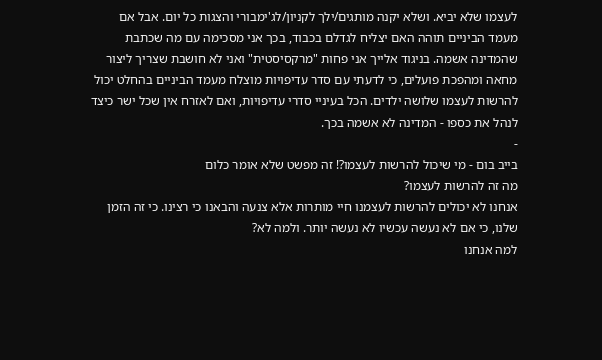לעצמו שלא יביא. ושלא יקנה מותגים/ילך לקניון/לג'ימבורי והצגות כל יום. אבל אם מעמד הביניים תוהה האם יצליח לגדלם בכבוד, בכך אני מסכימה עם מה שכתבת שהמדינה אשמה. בניגוד אלייך אני פחות "מרקסיסטית" ואני לא חושבת שצריך ליצור מחאה ומהפכת פועלים, כי לדעתי עם סדר עדיפויות מוצלח מעמד הביניים בהחלט יכול להרשות לעצמו שלושה ילדים. הכל בעיניי סדרי עדיפויות, ואם לאזרח אין שכל ישר כיצד לנהל את כספו - המדינה לא אשמה בכך.
-
בייב בום - מי שיכול להרשות לעצמו?! זה מפשט שלא אומר כלום
מה זה להרשות לעצמו?
אנחנו לא יכולים להרשות לעצמנו חיי מותרות אלא צנעה והבאנו כי רצינו. כי זה הזמן שלנו, כי אם לא נעשה עכשיו לא נעשה יותר. ולמה לא?
למה אנחנו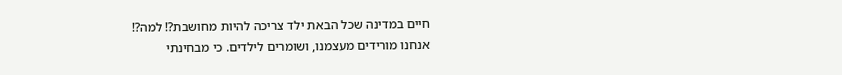חיים במדינה שכל הבאת ילד צריכה להיות מחושבת?! למה?!
אנחנו מורידים מעצמנו, ושומרים לילדים. כי מבחינתי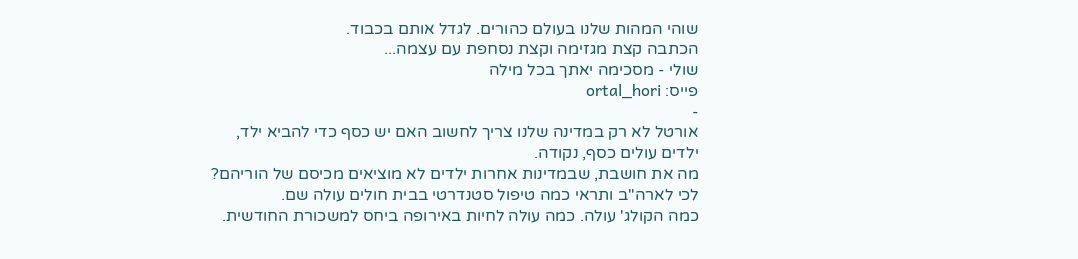שוהי המהות שלנו בעולם כהורים. לגדל אותם בכבוד.
הכתבה קצת מגזימה וקצת נסחפת עם עצמה...
שולי - מסכימה יאתך בכל מילה
פייס: ortal_hori
-
אורטל לא רק במדינה שלנו צריך לחשוב האם יש כסף כדי להביא ילד,
ילדים עולים כסף, נקודה.
מה את חושבת, שבמדינות אחרות ילדים לא מוציאים מכיסם של הוריהם?
לכי לארה"ב ותראי כמה טיפול סטנדרטי בבית חולים עולה שם.
כמה הקולג' עולה. כמה עולה לחיות באירופה ביחס למשכורת החודשית.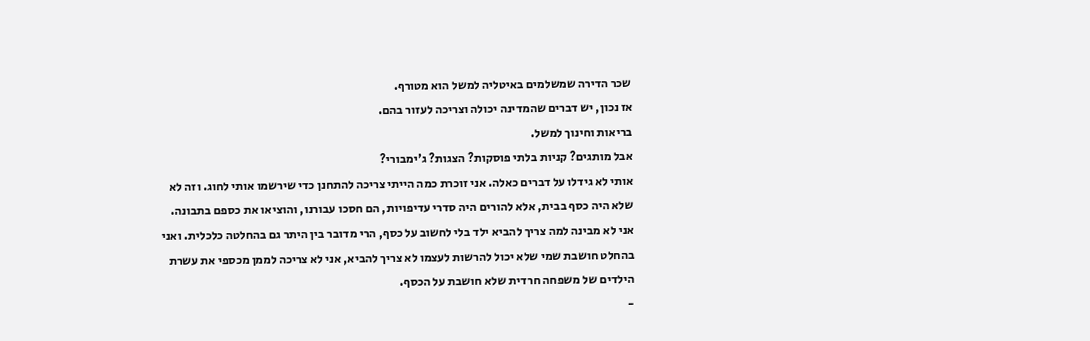שכר הדירה שמשלמים באיטליה למשל הוא מטורף.
אז נכון, יש דברים שהמדינה יכולה וצריכה לעזור בהם.
בריאות וחינוך למשל.
אבל מותגים? קניות בלתי פוסקות? הצגות? ג'ימבורי?
אותי לא גידלו על דברים כאלה. אני זוכרת כמה הייתי צריכה להתחנן כדי שירשמו אותי לחוג. וזה לא שלא היה כסף בבית, אלא להורים היה סדרי עדיפויות, הם חסכו עבורנו, והוציאו את כספם בתבונה.
אני לא מבינה למה צריך להביא ילד בלי לחשוב על כסף, הרי מדובר בין היתר גם בהחלטה כלכלית. ואני בהחלט חושבת שמי שלא יכול להרשות לעצמו לא צריך להביא, אני לא צריכה לממן מכספי את עשרת הילדים של משפחה חרדית שלא חושבת על הכסף.
-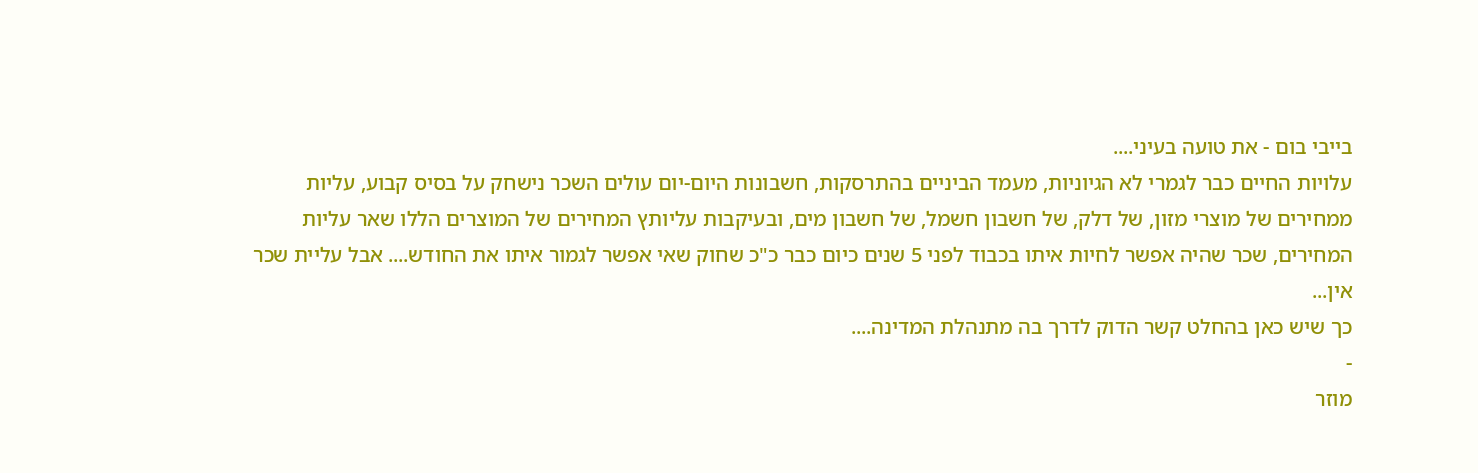בייבי בום - את טועה בעיני....
עלויות החיים כבר לגמרי לא הגיוניות, מעמד הביניים בהתרסקות, חשבונות היום-יום עולים השכר נישחק על בסיס קבוע, עליות ממחירים של מוצרי מזון, של דלק, של חשבון חשמל, של חשבון מים, ובעיקבות עליותץ המחירים של המוצרים הללו שאר עליות המחירים, שכר שהיה אפשר לחיות איתו בכבוד לפני 5 שנים כיום כבר כ"כ שחוק שאי אפשר לגמור איתו את החודש.... אבל עליית שכר אין...
כך שיש כאן בהחלט קשר הדוק לדרך בה מתנהלת המדינה....
-
מוזר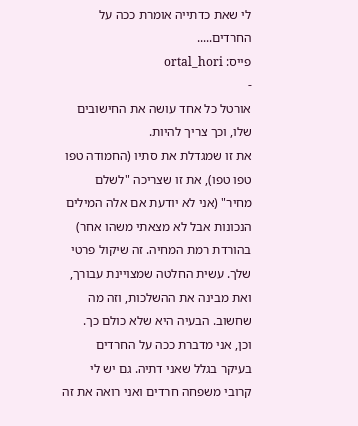לי שאת כדתייה אומרת ככה על החרדים.....
פייס: ortal_hori
-
אורטל כל אחד עושה את החישובים שלו, וכך צריך להיות.
את זו שמגדלת את סתיו (החמודה טפו טפו טפו), את זו שצריכה "לשלם מחיר" (אני לא יודעת אם אלה המילים הנכונות אבל לא מצאתי משהו אחר) בהורדת רמת המחיה. זה שיקול פרטי שלך. עשית החלטה שמצויינת עבורך, ואת מבינה את ההשלכות, וזה מה שחשוב. הבעיה היא שלא כולם כך.
וכן, אני מדברת ככה על החרדים בעיקר בגלל שאני דתיה. גם יש לי קרובי משפחה חרדים ואני רואה את זה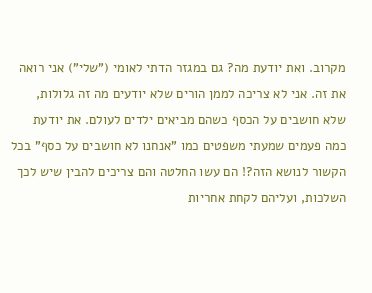מקרוב. ואת יודעת מה? גם במגזר הדתי לאומי ("שלי") אני רואה את זה. אני לא צריכה לממן הורים שלא יודעים מה זה גלולות, שלא חושבים על הכסף כשהם מביאים ילדים לעולם. את יודעת כמה פעמים שמעתי משפטים כמו "אנחנו לא חושבים על כסף" בכל הקשור לנושא הזה?! הם עשו החלטה והם צריכים להבין שיש לכך השלכות, ועליהם לקחת אחריות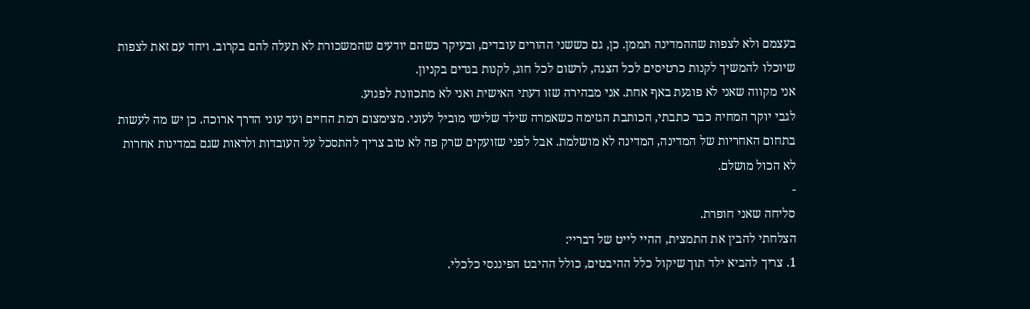בעצמם ולא לצפות שההמדינה תממן. כן, גם כששני ההורים עובדים, ובעיקר כשהם יודעים שהמשכורת לא תעלה להם בקרוב. ויחד עם זאת לצפות שיוכלו להמשיך לקנות כרטיסים לכל הצגה, לרשום לכל חוג, לקנות בגדים בקניון.
אני מקווה שאני לא פוגעת באף אחת. אני מבהירה שזו דעתי האישית ואני לא מתכוונת לפגוע.
לגבי יוקר המחיה כבר כתבתי, הכותבת הגזימה כשאמרה שילד שלישי מוביל לעוני. מצימצום רמת החיים ועד עוני הדרך ארוכה. כן יש מה לעשות בתחום האחריות של המדינה, המדינה לא מושלמת. אבל לפני שזועקים שרק פה לא טוב צריך להתסכל על העובדות ולראות שגם במדינות אחרות לא הכול מושלם.
-
סליחה שאני חופרת.
הצלחתי להבין את התמצית, ההיי לייט של דבריי:
1. צריך להביא ילד תוך שיקול כלל ההיבטים, כולל ההיבט הפיננסי כלכלי.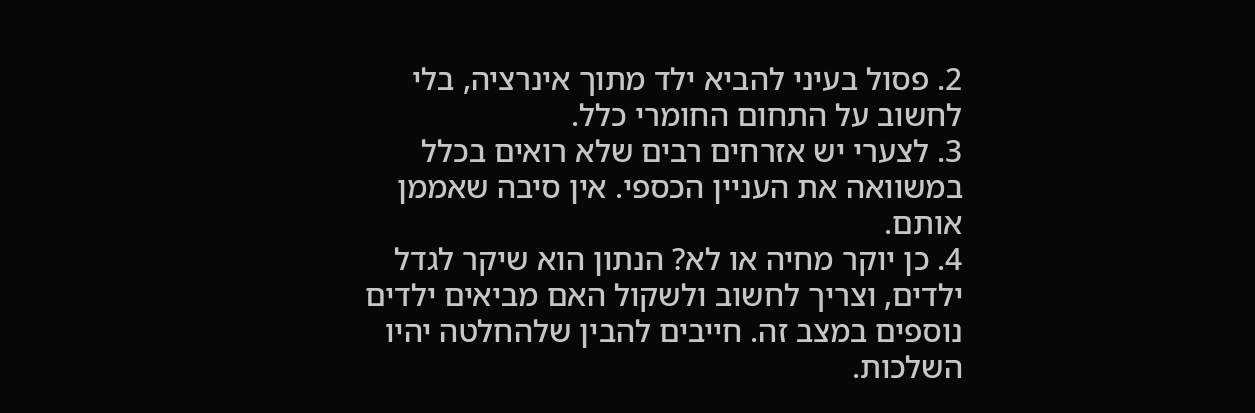2. פסול בעיני להביא ילד מתוך אינרציה, בלי לחשוב על התחום החומרי כלל.
3. לצערי יש אזרחים רבים שלא רואים בכלל במשוואה את העניין הכספי. אין סיבה שאממן אותם.
4. כן יוקר מחיה או לא? הנתון הוא שיקר לגדל ילדים, וצריך לחשוב ולשקול האם מביאים ילדים נוספים במצב זה. חייבים להבין שלהחלטה יהיו השלכות.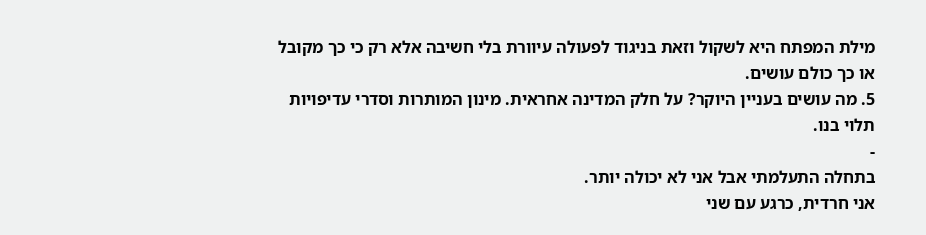מילת המפתח היא לשקול וזאת בניגוד לפעולה עיוורת בלי חשיבה אלא רק כי כך מקובל או כך כולם עושים.
5. מה עושים בעניין היוקר? על חלק המדינה אחראית. מינון המותרות וסדרי עדיפויות תלוי בנו.
-
בתחלה התעלמתי אבל אני לא יכולה יותר.
אני חרדית, כרגע עם שני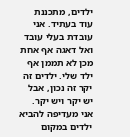ילדים, מתכננת עוד בעתיד. אני עובדת בעלי עובד ואל דאגה אף אחת מכן לא תממן אף ילד שלי. ילדים זה יקר זה נכון, אבל יש יקר ויש יקר. אני מעדיפה להביא ילדים במקום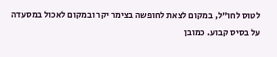לטוס לחו"ל, במקום לצאת לחופשה בצימר יקר ובמקום לאכול במסעדה על בסיס קבוע. כמובן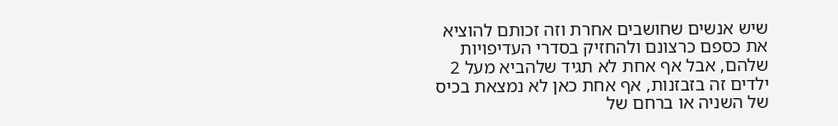שיש אנשים שחושבים אחרת וזה זכותם להוציא את כספם כרצונם ולהחזיק בסדרי העדיפויות שלהם, אבל אף אחת לא תגיד שלהביא מעל 2 ילדים זה בזבזנות, אף אחת כאן לא נמצאת בכיס של השניה או ברחם של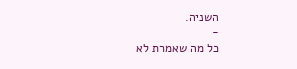השניה.
-
כל מה שאמרת לא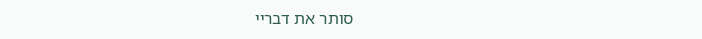סותר את דבריי